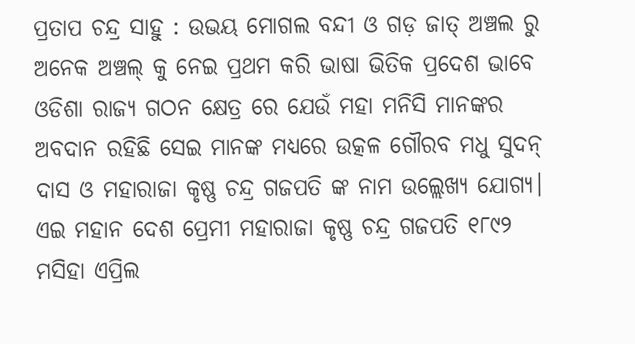ପ୍ରତାପ ଚନ୍ଦ୍ର ସାହୁ : ଉଭୟ ମୋଗଲ ବନ୍ଦୀ ଓ ଗଡ଼ ଜାତ୍ ଅଞ୍ଚଲ ରୁ ଅନେକ ଅଞ୍ଚଲ୍ କୁ ନେଇ ପ୍ରଥମ କରି ଭାଷା ଭିତିକ ପ୍ରଦେଶ ଭାବେ ଓଡିଶା ରାଜ୍ୟ ଗଠନ କ୍ଷେତ୍ର ରେ ଯେଉଁ ମହା ମନିସି ମାନଙ୍କର ଅବଦାନ ରହିଛି ସେଇ ମାନଙ୍କ ମଧ୍ୟରେ ଉତ୍କଳ ଗୌରବ ମଧୁ ସୁଦନ୍ ଦାସ ଓ ମହାରାଜା କୃଷ୍ଣ ଚନ୍ଦ୍ର ଗଜପତି ଙ୍କ ନାମ ଉଲ୍ଲେଖ୍ୟ ଯୋଗ୍ୟ। ଏଇ ମହାନ ଦେଶ ପ୍ରେମୀ ମହାରାଜା କୃଷ୍ଣ ଚନ୍ଦ୍ର ଗଜପତି ୧୮୯୨ ମସିହା ଏପ୍ରିଲ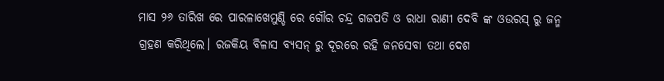ମାସ ୨୬ ତାରିଖ ରେ ପାରଳାଖେମୁଣ୍ଡି ରେ ଗୌର ଚନ୍ଦ୍ର ଗଜପତି ଓ ରାଧା ରାଣୀ ଦେବି ଙ୍କ ଓଉରସ୍ ରୁ ଜନ୍ମ ଗ୍ରହଣ କରିଥିଲେ। ରଜକିୟ ବିଳାସ ବ୍ୟସନ୍ ରୁ ଦୂରରେ ରହି ଜନସେବା ତଥା ଦେଶ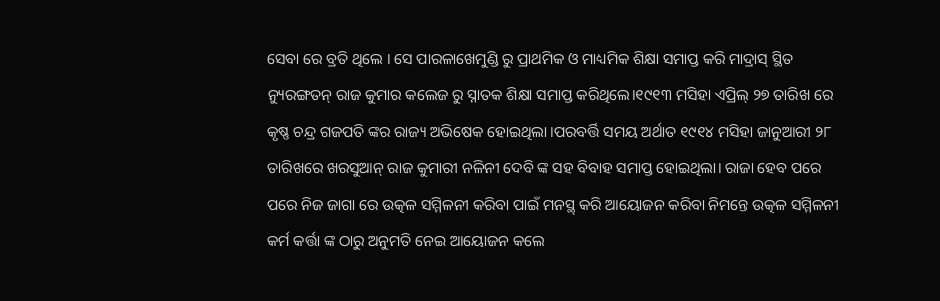ସେବା ରେ ବ୍ରତି ଥିଲେ । ସେ ପାରଳାଖେମୁଣ୍ଡି ରୁ ପ୍ରାଥମିକ ଓ ମାଧ୍ୟମିକ ଶିକ୍ଷା ସମାପ୍ତ କରି ମାଦ୍ରାସ୍ ସ୍ଥିତ ନ୍ୟୁରଙ୍ଗତନ୍ ରାଜ କୁମାର କଲେଜ ରୁ ସ୍ନାତକ ଶିକ୍ଷା ସମାପ୍ତ କରିଥିଲେ।୧୯୧୩ ମସିହା ଏପ୍ରିଲ୍ ୨୭ ତାରିଖ ରେ କୃଷ୍ଣ ଚନ୍ଦ୍ର ଗଜପତି ଙ୍କର ରାଜ୍ୟ ଅଭିଷେକ ହୋଇଥିଲା ।ପରବର୍ତ୍ତି ସମୟ ଅର୍ଥାତ ୧୯୧୪ ମସିହା ଜାନୁଆରୀ ୨୮ ତାରିଖରେ ଖରସୁଆନ୍ ରାଜ କୁମାରୀ ନଳିନୀ ଦେବି ଙ୍କ ସହ ବିବାହ ସମାପ୍ତ ହୋଇଥିଲା। ରାଜା ହେବ ପରେ ପରେ ନିଜ ଜାଗା ରେ ଉତ୍କଳ ସମ୍ମିଳନୀ କରିବା ପାଇଁ ମନସ୍ଥ୍ କରି ଆୟୋଜନ କରିବା ନିମନ୍ତେ ଉତ୍କଳ ସମ୍ମିଳନୀ କର୍ମ କର୍ତ୍ତା ଙ୍କ ଠାରୁ ଅନୁମତି ନେଇ ଆୟୋଜନ କଲେ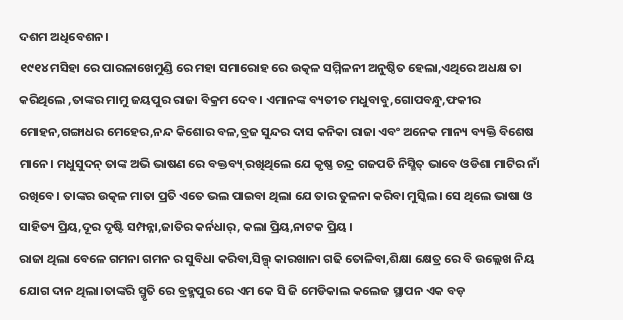ଦଶମ ଅଧିବେଶନ।
୧୯୧୪ ମସିହା ରେ ପାରଳାଖେମୁଣ୍ଡି ରେ ମହା ସମାରୋହ ରେ ଉତ୍କଳ ସମ୍ମିଳନୀ ଅନୁଷ୍ଠିତ ହେଲା,ଏଥିରେ ଅଧକ୍ଷ ତା କରିଥିଲେ ,ତାଙ୍କର ମାମୁ ଜୟପୁର ରାଜା ବିକ୍ରମ ଦେବ। ଏମାନଙ୍କ ବ୍ୟତୀତ ମଧୁବାବୁ,ଗୋପବନ୍ଧୁ,ଫକୀର ମୋହନ,ଗଙ୍ଗାଧର ମେହେର,ନନ୍ଦ କିଶୋର ବଳ,ବ୍ରଜ ସୁନ୍ଦର ଦାସ କନିକା ରାଜା ଏବଂ ଅନେକ ମାନ୍ୟ ବ୍ୟକ୍ତି ବିଶେଷ ମାନେ। ମଧୁସୁଦନ୍ ତାଙ୍କ ଅଭି ଭାଷଣ ରେ ବକ୍ତବ୍ୟ୍ ରଖିଥିଲେ ଯେ କୃଷ୍ଣ ଚନ୍ଦ୍ର ଗଜପତି ନିସ୍ଛିତ୍ ଭାବେ ଓଡିଶା ମାଟିର ନାଁ ରଖିବେ। ତାଙ୍କର ଉତ୍କଳ ମାତା ପ୍ରତି ଏତେ ଭଲ ପାଇବା ଥିଲା ଯେ ତାର ତୁଳନା କରିବା ମୁସ୍କିଲ। ସେ ଥିଲେ ଭାଷା ଓ ସାହିତ୍ୟ ପ୍ରିୟ,ଦୂର ଦୃଷ୍ଟି ସମ୍ପନ୍ନା,ଜାତିର କର୍ନଧାର୍, କଲା ପ୍ରିୟ,ନାଟକ ପ୍ରିୟ ।
ରାଜା ଥିଲା ବେଳେ ଗମନା ଗମନ ର ସୁବିଧା କରିବା,ସିଲ୍ପ୍ କାରଖାନା ଗଢି ତୋଳିବା,ଶିକ୍ଷା କ୍ଷେତ୍ର ରେ ବି ଉଲ୍ଲେଖ ନିୟ ଯୋଗ ଦାନ ଥିଲା।ତାଙ୍କରି ସ୍ମୃତି ରେ ବ୍ରହ୍ମପୁର ରେ ଏମ କେ ସି ଜି ମେଡିକାଲ କଲେଜ ସ୍ଥାପନ ଏକ ବଡ଼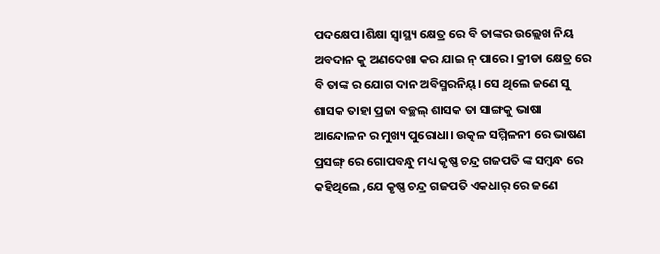ପଦକ୍ଷେପ।ଶିକ୍ଷା ସ୍ୱାସ୍ଥ୍ୟ କ୍ଷେତ୍ର ରେ ବି ତାଙ୍କର ଉଲ୍ଲେଖ ନିୟ ଅବଦାନ କୁ ଅଣଦେଖା କର ଯାଇ ନ୍ ପାରେ। କ୍ରୀଡା କ୍ଷେତ୍ର ରେ ବି ତାଙ୍କ ର ଯୋଗ ଦାନ ଅବିସ୍ମରନିୟ୍। ସେ ଥିଲେ ଜଣେ ସୁ ଶାସକ ତାହା ପ୍ରଜା ବଚ୍ଛଲ୍ ଶାସକ ତା ସାଙ୍ଗକୁ ଭାଷା ଆନ୍ଦୋଳନ ର ମୁଖ୍ୟ ପୁରୋଧା। ଉତ୍କଳ ସମ୍ମିଳନୀ ରେ ଭାଷଣ ପ୍ରସଙ୍ଗ୍ ରେ ଗୋପବନ୍ଧୁ ମଧ୍ୟ କୃଷ୍ଣ ଚନ୍ଦ୍ର ଗଜପତି ଙ୍କ ସମ୍ବନ୍ଧ ରେ କହିଥିଲେ ,ଯେ କୃଷ୍ଣ ଚନ୍ଦ୍ର ଗଜପତି ଏକଧାର୍ ରେ ଜଣେ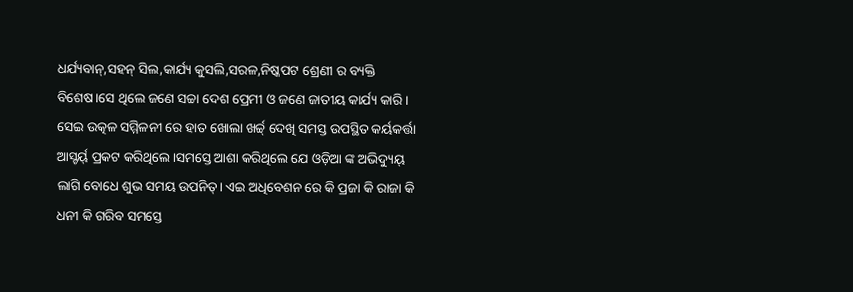ଧର୍ଯ୍ୟବାନ୍,ସହନ୍ ସିଲ,କାର୍ଯ୍ୟ କୁସଲି,ସରଳ,ନିଷ୍କପଟ ଶ୍ରେଣୀ ର ବ୍ୟକ୍ତି ବିଶେଷ।ସେ ଥିଲେ ଜଣେ ସଚ୍ଚା ଦେଶ ପ୍ରେମୀ ଓ ଜଣେ ଜାତୀୟ କାର୍ଯ୍ୟ କାରି। ସେଇ ଉତ୍କଳ ସମ୍ମିଳନୀ ରେ ହାତ ଖୋଲା ଖର୍ଚ୍ଚ୍ ଦେଖି ସମସ୍ତ ଉପସ୍ଥିତ କର୍ୟକର୍ତ୍ତା ଆସ୍ଚର୍ୟ୍ ପ୍ରକଟ କରିଥିଲେ।ସମସ୍ତେ ଆଶା କରିଥିଲେ ଯେ ଓଡ଼ିଆ ଙ୍କ ଅଭିଦ୍ୟୁୟ୍ ଲାଗି ବୋଧେ ଶୁଭ ସମୟ ଉପନିତ୍। ଏଇ ଅଧିବେଶନ ରେ କି ପ୍ରଜା କି ରାଜା କି ଧନୀ କି ଗରିବ ସମସ୍ତେ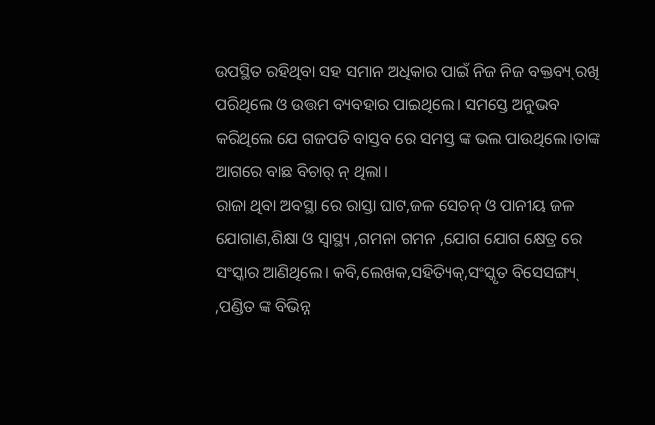ଉପସ୍ଥିତ ରହିଥିବା ସହ ସମାନ ଅଧିକାର ପାଇଁ ନିଜ ନିଜ ବକ୍ତବ୍ୟ୍ ରଖି ପରିଥିଲେ ଓ ଉତ୍ତମ ବ୍ୟବହାର ପାଇଥିଲେ। ସମସ୍ତେ ଅନୁଭବ କରିଥିଲେ ଯେ ଗଜପତି ବାସ୍ତବ ରେ ସମସ୍ତ ଙ୍କ ଭଲ ପାଉଥିଲେ।ତାଙ୍କ ଆଗରେ ବାଛ ବିଚାର୍ ନ୍ ଥିଲା।
ରାଜା ଥିବା ଅବସ୍ଥା ରେ ରାସ୍ତା ଘାଟ,ଜଳ ସେଚନ୍ ଓ ପାନୀୟ ଜଳ ଯୋଗାଣ,ଶିକ୍ଷା ଓ ସ୍ୱାସ୍ଥ୍ୟ ,ଗମନା ଗମନ ,ଯୋଗ ଯୋଗ କ୍ଷେତ୍ର ରେ ସଂସ୍କାର ଆଣିଥିଲେ। କବି,ଲେଖକ,ସହିତ୍ୟିକ୍,ସଂସ୍କୃତ ବିସେସଙ୍ଗ୍ୟ୍ ,ପଣ୍ଡିତ ଙ୍କ ବିଭିନ୍ନ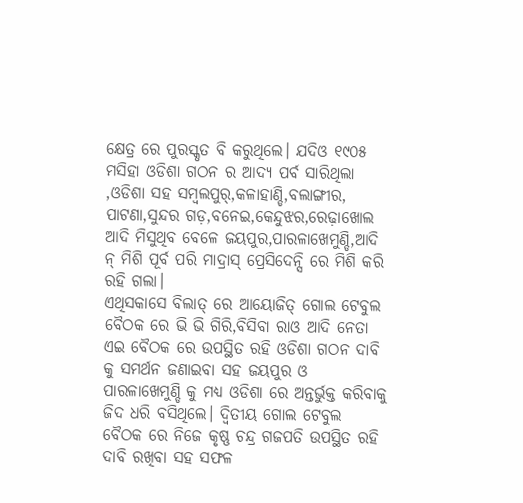କ୍ଷେତ୍ର ରେ ପୁରସ୍କୃତ ବି କରୁଥିଲେ। ଯଦିଓ ୧୯୦୫ ମସିହା ଓଡିଶା ଗଠନ ର ଆଦ୍ୟ ପର୍ବ ସାରିଥିଲା ,ଓଡିଶା ସହ ସମ୍ବଲପୁର୍,କଳାହାଣ୍ଡି,ବଲାଙ୍ଗୀର, ପାଟଣା,ସୁନ୍ଦର ଗଡ଼,ବନେଇ,କେନ୍ଦୁଝର,ରେଢ଼ାଖୋଲ ଆଦି ମିସୁଥିବ ବେଳେ ଜୟପୁର,ପାରଳାଖେମୁଣ୍ଡି,ଆଦି ନ୍ ମିଶି ପୂର୍ବ ପରି ମାଦ୍ରାସ୍ ପ୍ରେସିଦେନ୍ସି ରେ ମିଶି କରି ରହି ଗଲା।
ଏଥିସକାସେ ବିଲାତ୍ ରେ ଆୟୋଜିତ୍ ଗୋଲ ଟେବୁଲ ବୈଠକ ରେ ଭି ଭି ଗିରି,ବିସିବା ରାଓ ଆଦି ନେତା ଏଇ ବୈଠକ ରେ ଉପସ୍ଥିତ ରହି ଓଡିଶା ଗଠନ ଦାବି କୁ ସମର୍ଥନ ଜଣାଇବା ସହ ଜୟପୁର ଓ ପାରଳାଖେମୁଣ୍ଡି କୁ ମଧ୍ୟ ଓଡିଶା ରେ ଅନ୍ତର୍ଭୁକ୍ତ କରିବାକୁ ଜିଦ ଧରି ବସିଥିଲେ। ଦ୍ୱିତୀୟ ଗୋଲ ଟେବୁଲ ବୈଠକ ରେ ନିଜେ କୃଷ୍ଣ ଚନ୍ଦ୍ର ଗଜପତି ଉପସ୍ଥିତ ରହି ଦାବି ରଖିବା ସହ ସଫଳ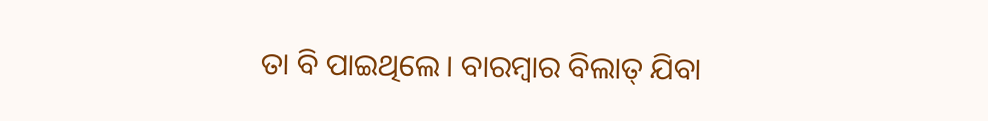ତା ବି ପାଇଥିଲେ। ବାରମ୍ବାର ବିଲାତ୍ ଯିବା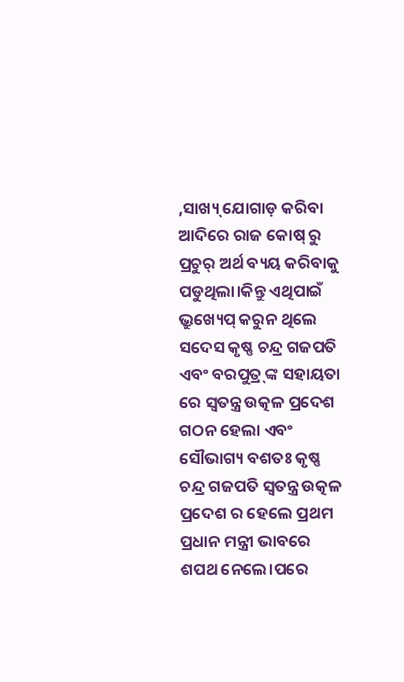,ସାଖ୍ୟ୍ ଯୋଗାଡ଼ କରିବା ଆଦିରେ ରାଜ କୋଷ୍ ରୁ ପ୍ରଚୁର୍ ଅର୍ଥ ବ୍ୟୟ କରିବାକୁ ପଡୁଥିଲା।କିନ୍ତୁ ଏଥିପାଇଁ ଭ୍ରୁଖ୍ୟେପ୍ କରୁନ ଥିଲେ ସଦେସ କୃଷ୍ଣ ଚନ୍ଦ୍ର ଗଜପତି ଏବଂ ବରପୁତ୍ର୍ ଙ୍କ ସହାୟତା ରେ ସ୍ୱତନ୍ତ୍ର ଉତ୍କଳ ପ୍ରଦେଶ ଗଠନ ହେଲା ଏବଂ ସୌଭାଗ୍ୟ ବଶତଃ କୃଷ୍ଣ ଚନ୍ଦ୍ର ଗଜପତି ସ୍ୱତନ୍ତ୍ର ଉତ୍କଳ ପ୍ରଦେଶ ର ହେଲେ ପ୍ରଥମ ପ୍ରଧାନ ମନ୍ତ୍ରୀ ଭାବରେ ଶପଥ ନେଲେ।ପରେ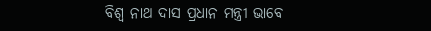ବିଶ୍ୱ ନାଥ ଦାସ ପ୍ରଧାନ ମନ୍ତ୍ରୀ ଭାବେ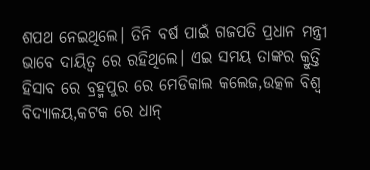ଶପଥ ନେଇଥିଲେ। ତିନି ବର୍ଷ ପାଇଁ ଗଜପତି ପ୍ରଧାନ ମନ୍ତ୍ରୀ ଭାବେ ଦାୟିତ୍ୱ ରେ ରହିଥିଲେ। ଏଇ ସମୟ ତାଙ୍କର କ୍ରୁତ୍ତି ହିସାବ ରେ ବ୍ରହ୍ମପୁର ରେ ମେଡିକାଲ କଲେଜ,ଉତ୍କଳ ବିଶ୍ୱ ବିଦ୍ୟାଳୟ,କଟକ ରେ ଧାନ୍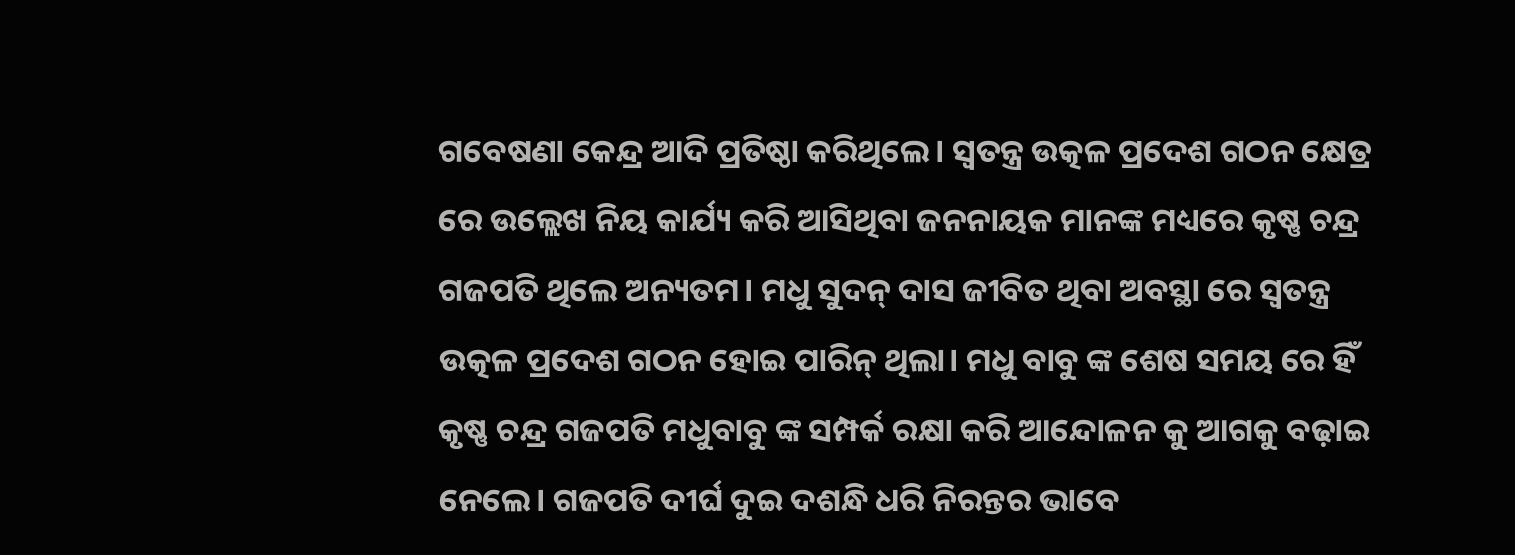ଗବେଷଣା କେନ୍ଦ୍ର ଆଦି ପ୍ରତିଷ୍ଠା କରିଥିଲେ। ସ୍ୱତନ୍ତ୍ର ଉତ୍କଳ ପ୍ରଦେଶ ଗଠନ କ୍ଷେତ୍ର ରେ ଉଲ୍ଲେଖ ନିୟ କାର୍ଯ୍ୟ କରି ଆସିଥିବା ଜନନାୟକ ମାନଙ୍କ ମଧ୍ୟରେ କୃଷ୍ଣ ଚନ୍ଦ୍ର ଗଜପତି ଥିଲେ ଅନ୍ୟତମ। ମଧୁ ସୁଦନ୍ ଦାସ ଜୀବିତ ଥିବା ଅବସ୍ଥା ରେ ସ୍ୱତନ୍ତ୍ର ଉତ୍କଳ ପ୍ରଦେଶ ଗଠନ ହୋଇ ପାରିନ୍ ଥିଲା। ମଧୁ ବାବୁ ଙ୍କ ଶେଷ ସମୟ ରେ ହିଁ କୃଷ୍ଣ ଚନ୍ଦ୍ର ଗଜପତି ମଧୁବାବୁ ଙ୍କ ସମ୍ପର୍କ ରକ୍ଷା କରି ଆନ୍ଦୋଳନ କୁ ଆଗକୁ ବଢ଼ାଇ ନେଲେ। ଗଜପତି ଦୀର୍ଘ ଦୁଇ ଦଶନ୍ଧି ଧରି ନିରନ୍ତର ଭାବେ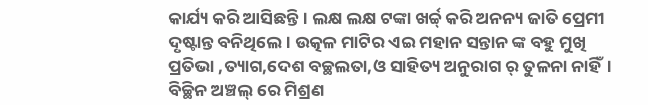କାର୍ଯ୍ୟ କରି ଆସିଛନ୍ତି। ଲକ୍ଷ ଲକ୍ଷ ଟଙ୍କା ଖର୍ଚ୍ଚ୍ କରି ଅନନ୍ୟ ଜାତି ପ୍ରେମୀ ଦୃଷ୍ଟାନ୍ତ ବନିଥିଲେ। ଉତ୍କଳ ମାଟିର ଏଇ ମହାନ ସନ୍ତାନ ଙ୍କ ବହୁ ମୁଖି ପ୍ରତିଭା ,ତ୍ୟାଗ,ଦେଶ ବଚ୍ଛଲତା,ଓ ସାହିତ୍ୟ ଅନୁରାଗ ର୍ ତୁଳନା ନାହିଁ। ବିଚ୍ଛିନ ଅଞ୍ଚଲ୍ ରେ ମିଶ୍ରଣ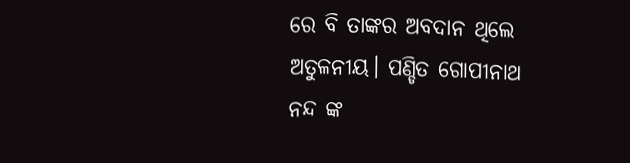ରେ ବି ତାଙ୍କର ଅବଦାନ ଥିଲେ ଅତୁଳନୀୟ। ପଣ୍ଡିତ ଗୋପୀନାଥ ନନ୍ଦ ଙ୍କ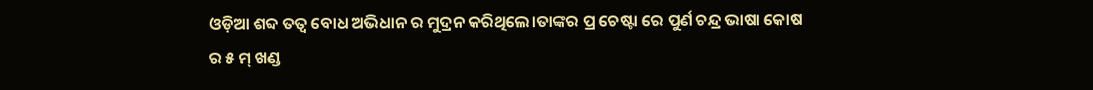ଓଡ଼ିଆ ଶବ୍ଦ ତତ୍ୱ ବୋଧ ଅଭିଧାନ ର ମୁଦ୍ରନ କରିଥିଲେ।ତାଙ୍କର ପ୍ର ଚେଷ୍ଟା ରେ ପୁର୍ଣ ଚନ୍ଦ୍ର ଭାଷା କୋଷ ର ୫ ମ୍ ଖଣ୍ଡ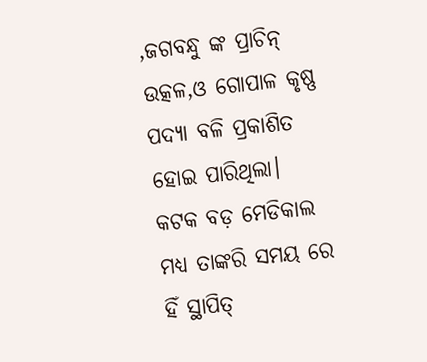,ଜଗବନ୍ଧୁ ଙ୍କ ପ୍ରାଚିନ୍ ଉତ୍କଳ,ଓ ଗୋପାଳ କୃଷ୍ଣ ପଦ୍ୟା ବଳି ପ୍ରକାଶିତ ହୋଇ ପାରିଥିଲା। କଟକ ବଡ଼ ମେଡିକାଲ ମଧ୍ୟ ତାଙ୍କରି ସମୟ ରେ ହିଁ ସ୍ଥାପିତ୍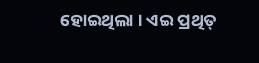ହୋଇଥିଲା । ଏଇ ପ୍ରଥିତ୍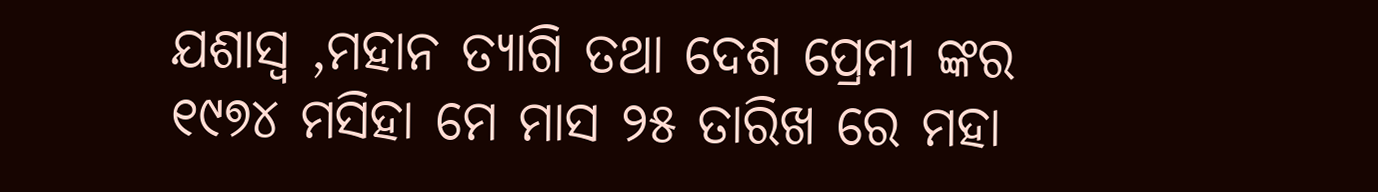ଯଶାସ୍ଵ ,ମହାନ ତ୍ୟାଗି ତଥା ଦେଶ ପ୍ରେମୀ ଙ୍କର ୧୯୭୪ ମସିହା ମେ ମାସ ୨୫ ତାରିଖ ରେ ମହା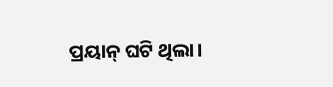ପ୍ରୟାନ୍ ଘଟି ଥିଲା।